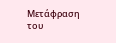Μετάφραση του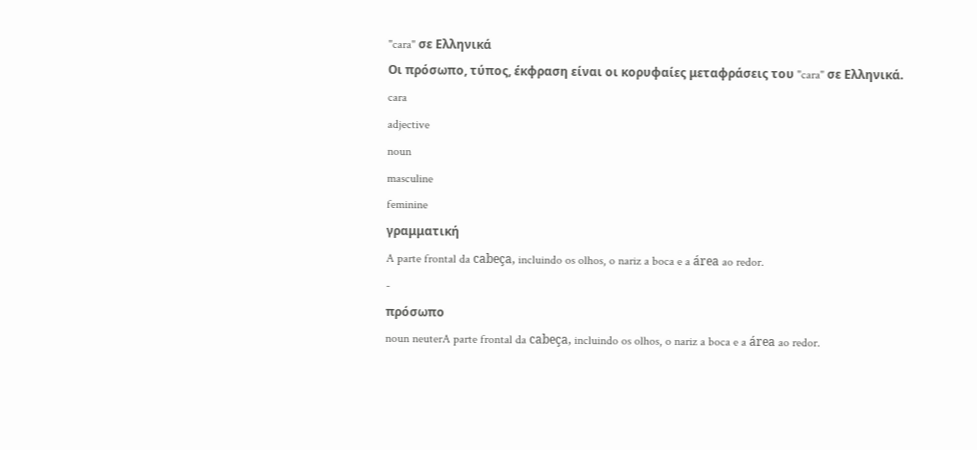"cara" σε Ελληνικά
Οι πρόσωπο, τύπος, έκφραση είναι οι κορυφαίες μεταφράσεις του "cara" σε Ελληνικά.
cara
adjective
noun
masculine
feminine
γραμματική
A parte frontal da cabeça, incluindo os olhos, o nariz a boca e a área ao redor.
-
πρόσωπο
noun neuterA parte frontal da cabeça, incluindo os olhos, o nariz a boca e a área ao redor.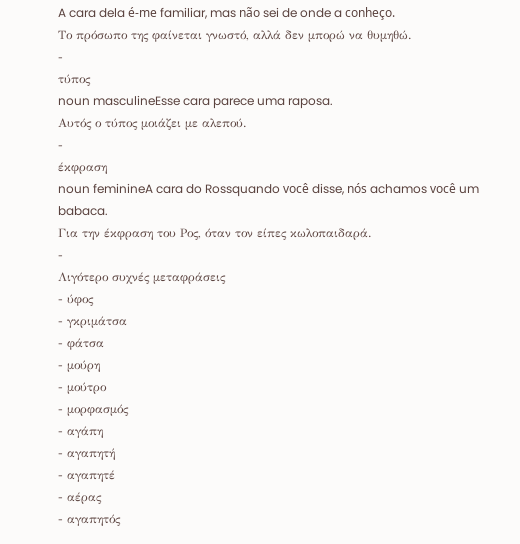A cara dela é-me familiar, mas não sei de onde a conheço.
Tο πρόσωπο της φαίνεται γνωστό, αλλά δεν μπορώ να θυμηθώ.
-
τύπος
noun masculineEsse cara parece uma raposa.
Αυτός ο τύπος μοιάζει με αλεπού.
-
έκφραση
noun feminineA cara do Rossquando você disse, nós achamos você um babaca.
Για την έκφραση του Ρος, όταν τον είπες κωλοπαιδαρά.
-
Λιγότερο συχνές μεταφράσεις
- ύφος
- γκριμάτσα
- φάτσα
- μούρη
- μούτρο
- μορφασμός
- αγάπη
- αγαπητή
- αγαπητέ
- αέρας
- αγαπητός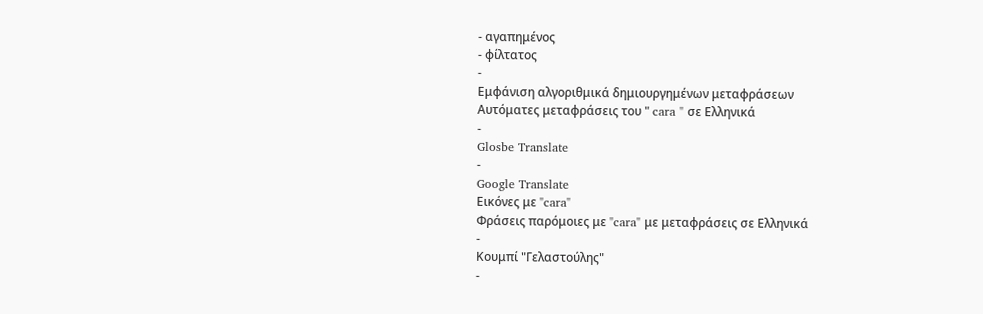- αγαπημένος
- φίλτατος
-
Εμφάνιση αλγοριθμικά δημιουργημένων μεταφράσεων
Αυτόματες μεταφράσεις του " cara " σε Ελληνικά
-
Glosbe Translate
-
Google Translate
Εικόνες με "cara"
Φράσεις παρόμοιες με "cara" με μεταφράσεις σε Ελληνικά
-
Κουμπί "Γελαστούλης"
-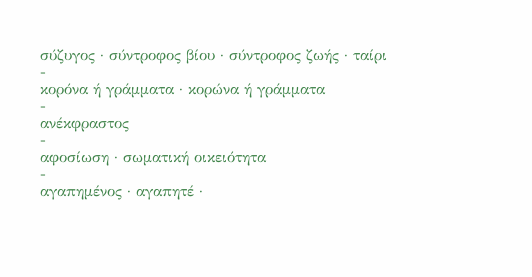σύζυγος · σύντροφος βίου · σύντροφος ζωής · ταίρι
-
κορόνα ή γράμματα · κορώνα ή γράμματα
-
ανέκφραστος
-
αφοσίωση · σωματική οικειότητα
-
αγαπημένος · αγαπητέ ·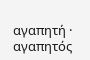αγαπητή · αγαπητός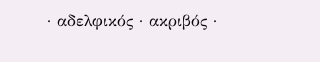· αδελφικός · ακριβός ·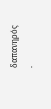δαπανηρός ·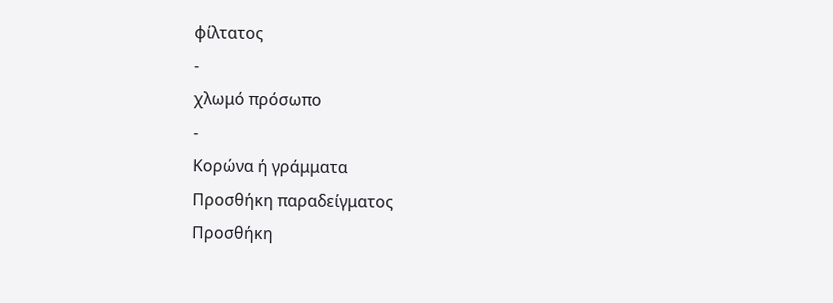φίλτατος
-
χλωμό πρόσωπο
-
Κορώνα ή γράμματα
Προσθήκη παραδείγματος
Προσθήκη